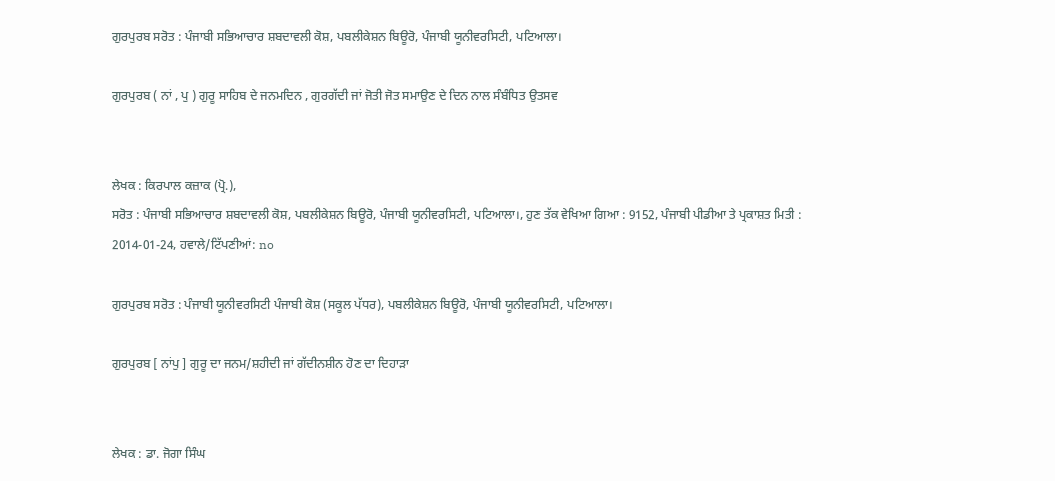ਗੁਰਪੁਰਬ ਸਰੋਤ : ਪੰਜਾਬੀ ਸਭਿਆਚਾਰ ਸ਼ਬਦਾਵਲੀ ਕੋਸ਼, ਪਬਲੀਕੇਸ਼ਨ ਬਿਊਰੋ, ਪੰਜਾਬੀ ਯੂਨੀਵਰਸਿਟੀ, ਪਟਿਆਲਾ।

ਗੁਰਪੁਰਬ ( ਨਾਂ , ਪੁ ) ਗੁਰੂ ਸਾਹਿਬ ਦੇ ਜਨਮਦਿਨ , ਗੁਰਗੱਦੀ ਜਾਂ ਜੋਤੀ ਜੋਤ ਸਮਾਉਣ ਦੇ ਦਿਨ ਨਾਲ ਸੰਬੰਧਿਤ ਉਤਸਵ


ਲੇਖਕ : ਕਿਰਪਾਲ ਕਜ਼ਾਕ (ਪ੍ਰੋ.),
ਸਰੋਤ : ਪੰਜਾਬੀ ਸਭਿਆਚਾਰ ਸ਼ਬਦਾਵਲੀ ਕੋਸ਼, ਪਬਲੀਕੇਸ਼ਨ ਬਿਊਰੋ, ਪੰਜਾਬੀ ਯੂਨੀਵਰਸਿਟੀ, ਪਟਿਆਲਾ।, ਹੁਣ ਤੱਕ ਵੇਖਿਆ ਗਿਆ : 9152, ਪੰਜਾਬੀ ਪੀਡੀਆ ਤੇ ਪ੍ਰਕਾਸ਼ਤ ਮਿਤੀ : 2014-01-24, ਹਵਾਲੇ/ਟਿੱਪਣੀਆਂ: no

ਗੁਰਪੁਰਬ ਸਰੋਤ : ਪੰਜਾਬੀ ਯੂਨੀਵਰਸਿਟੀ ਪੰਜਾਬੀ ਕੋਸ਼ (ਸਕੂਲ ਪੱਧਰ), ਪਬਲੀਕੇਸ਼ਨ ਬਿਊਰੋ, ਪੰਜਾਬੀ ਯੂਨੀਵਰਸਿਟੀ, ਪਟਿਆਲਾ।

ਗੁਰਪੁਰਬ [ ਨਾਂਪੁ ] ਗੁਰੂ ਦਾ ਜਨਮ/ਸ਼ਹੀਦੀ ਜਾਂ ਗੱਦੀਨਸ਼ੀਨ ਹੋਣ ਦਾ ਦਿਹਾੜਾ


ਲੇਖਕ : ਡਾ. ਜੋਗਾ ਸਿੰਘ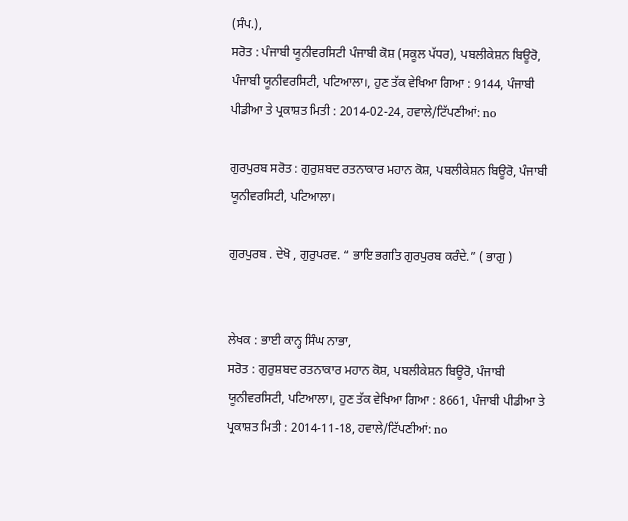(ਸੰਪ.),
ਸਰੋਤ : ਪੰਜਾਬੀ ਯੂਨੀਵਰਸਿਟੀ ਪੰਜਾਬੀ ਕੋਸ਼ (ਸਕੂਲ ਪੱਧਰ), ਪਬਲੀਕੇਸ਼ਨ ਬਿਊਰੋ, ਪੰਜਾਬੀ ਯੂਨੀਵਰਸਿਟੀ, ਪਟਿਆਲਾ।, ਹੁਣ ਤੱਕ ਵੇਖਿਆ ਗਿਆ : 9144, ਪੰਜਾਬੀ ਪੀਡੀਆ ਤੇ ਪ੍ਰਕਾਸ਼ਤ ਮਿਤੀ : 2014-02-24, ਹਵਾਲੇ/ਟਿੱਪਣੀਆਂ: no

ਗੁਰਪੁਰਬ ਸਰੋਤ : ਗੁਰੁਸ਼ਬਦ ਰਤਨਾਕਾਰ ਮਹਾਨ ਕੋਸ਼, ਪਬਲੀਕੇਸ਼ਨ ਬਿਊਰੋ, ਪੰਜਾਬੀ ਯੂਨੀਵਰਸਿਟੀ, ਪਟਿਆਲਾ।

ਗੁਰਪੁਰਬ . ਦੇਖੋ , ਗੁਰੁਪਰਵ. “ ਭਾਇ ਭਗਤਿ ਗੁਰਪੁਰਬ ਕਰੰਦੇ.” ( ਭਾਗੁ )


ਲੇਖਕ : ਭਾਈ ਕਾਨ੍ਹ ਸਿੰਘ ਨਾਭਾ,
ਸਰੋਤ : ਗੁਰੁਸ਼ਬਦ ਰਤਨਾਕਾਰ ਮਹਾਨ ਕੋਸ਼, ਪਬਲੀਕੇਸ਼ਨ ਬਿਊਰੋ, ਪੰਜਾਬੀ ਯੂਨੀਵਰਸਿਟੀ, ਪਟਿਆਲਾ।, ਹੁਣ ਤੱਕ ਵੇਖਿਆ ਗਿਆ : 8661, ਪੰਜਾਬੀ ਪੀਡੀਆ ਤੇ ਪ੍ਰਕਾਸ਼ਤ ਮਿਤੀ : 2014-11-18, ਹਵਾਲੇ/ਟਿੱਪਣੀਆਂ: no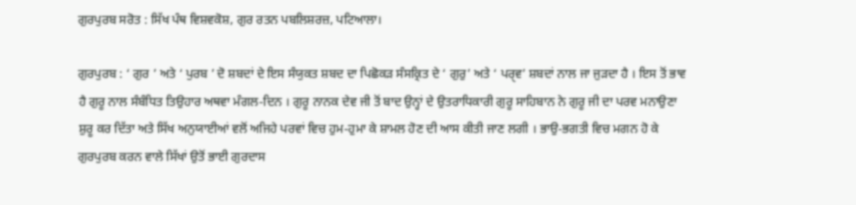ਗੁਰਪੁਰਬ ਸਰੋਤ : ਸਿੱਖ ਪੰਥ ਵਿਸ਼ਵਕੋਸ਼, ਗੁਰ ਰਤਨ ਪਬਲਿਸ਼ਰਜ਼, ਪਟਿਆਲਾ।

ਗੁਰਪੁਰਬ : ‘ ਗੁਰ ’ ਅਤੇ ‘ ਪੁਰਬ ’ ਦੋ ਸ਼ਬਦਾਂ ਦੇ ਇਸ ਸੰਯੁਕਤ ਸ਼ਬਦ ਦਾ ਪਿਛੋਕੜ ਸੰਸਕ੍ਰਿਤ ਦੇ ‘ ਗੁਰੁ’ ਅਤੇ ‘ ਪਰੑਵ’ ਸ਼ਬਦਾਂ ਨਾਲ ਜਾ ਜੁੜਦਾ ਹੈ । ਇਸ ਤੋਂ ਭਾਵ ਹੈ ਗੁਰੂ ਨਾਲ ਸੰਬੰਧਿਤ ਤਿਉਹਾਰ ਅਥਵਾ ਮੰਗਲ-ਦਿਨ । ਗੁਰੂ ਨਾਨਕ ਦੇਵ ਜੀ ਤੋਂ ਬਾਦ ਉਨ੍ਹਾਂ ਦੇ ਉਤਰਾਧਿਕਾਰੀ ਗੁਰੂ ਸਾਹਿਬਾਨ ਨੇ ਗੁਰੂ ਜੀ ਦਾ ਪਰਵ ਮਨਾਉਣਾ ਸ਼ੁਰੂ ਕਰ ਦਿੱਤਾ ਅਤੇ ਸਿੱਖ ਅਨੁਯਾਈਆਂ ਵਲੋਂ ਅਜਿਹੇ ਪਰਵਾਂ ਵਿਚ ਹੁਮ-ਹੁਮਾ ਕੇ ਸ਼ਾਮਲ ਹੋਣ ਦੀ ਆਸ ਕੀਤੀ ਜਾਣ ਲਗੀ । ਭਾਉ-ਭਗਤੀ ਵਿਚ ਮਗਨ ਹੋ ਕੇ ਗੁਰਪੁਰਬ ਕਰਨ ਵਾਲੇ ਸਿੱਖਾਂ ਉਤੋਂ ਭਾਈ ਗੁਰਦਾਸ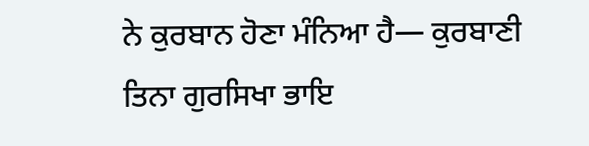ਨੇ ਕੁਰਬਾਨ ਹੋਣਾ ਮੰਨਿਆ ਹੈ— ਕੁਰਬਾਣੀ ਤਿਨਾ ਗੁਰਸਿਖਾ ਭਾਇ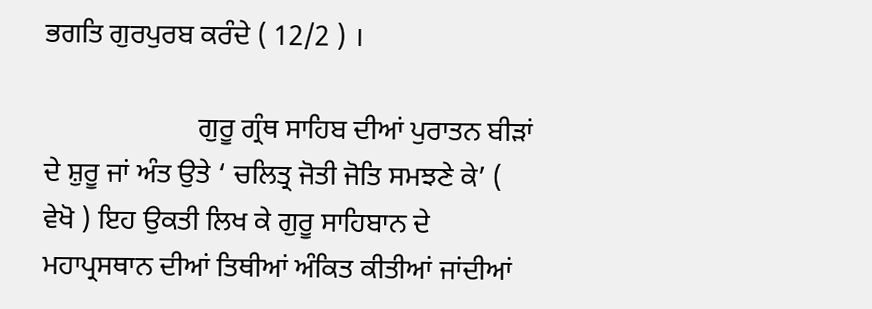ਭਗਤਿ ਗੁਰਪੁਰਬ ਕਰੰਦੇ ( 12/2 ) ।

                      ਗੁਰੂ ਗ੍ਰੰਥ ਸਾਹਿਬ ਦੀਆਂ ਪੁਰਾਤਨ ਬੀੜਾਂ ਦੇ ਸ਼ੁਰੂ ਜਾਂ ਅੰਤ ਉਤੇ ‘ ਚਲਿਤ੍ਰ ਜੋਤੀ ਜੋਤਿ ਸਮਝਣੇ ਕੇ’ ( ਵੇਖੋ ) ਇਹ ਉਕਤੀ ਲਿਖ ਕੇ ਗੁਰੂ ਸਾਹਿਬਾਨ ਦੇ ਮਹਾਪ੍ਰਸਥਾਨ ਦੀਆਂ ਤਿਥੀਆਂ ਅੰਕਿਤ ਕੀਤੀਆਂ ਜਾਂਦੀਆਂ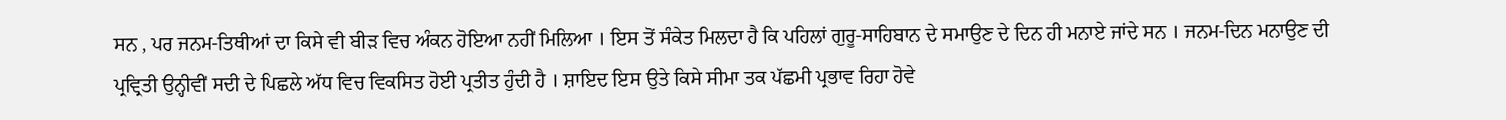ਸਨ , ਪਰ ਜਨਮ-ਤਿਥੀਆਂ ਦਾ ਕਿਸੇ ਵੀ ਬੀੜ ਵਿਚ ਅੰਕਨ ਹੋਇਆ ਨਹੀਂ ਮਿਲਿਆ । ਇਸ ਤੋਂ ਸੰਕੇਤ ਮਿਲਦਾ ਹੈ ਕਿ ਪਹਿਲਾਂ ਗੁਰੂ-ਸਾਹਿਬਾਨ ਦੇ ਸਮਾਉਣ ਦੇ ਦਿਨ ਹੀ ਮਨਾਏ ਜਾਂਦੇ ਸਨ । ਜਨਮ-ਦਿਨ ਮਨਾਉਣ ਦੀ ਪ੍ਰਵ੍ਰਿਤੀ ਉਨ੍ਹੀਵੀਂ ਸਦੀ ਦੇ ਪਿਛਲੇ ਅੱਧ ਵਿਚ ਵਿਕਸਿਤ ਹੋਈ ਪ੍ਰਤੀਤ ਹੁੰਦੀ ਹੈ । ਸ਼ਾਇਦ ਇਸ ਉਤੇ ਕਿਸੇ ਸੀਮਾ ਤਕ ਪੱਛਮੀ ਪ੍ਰਭਾਵ ਰਿਹਾ ਹੋਵੇ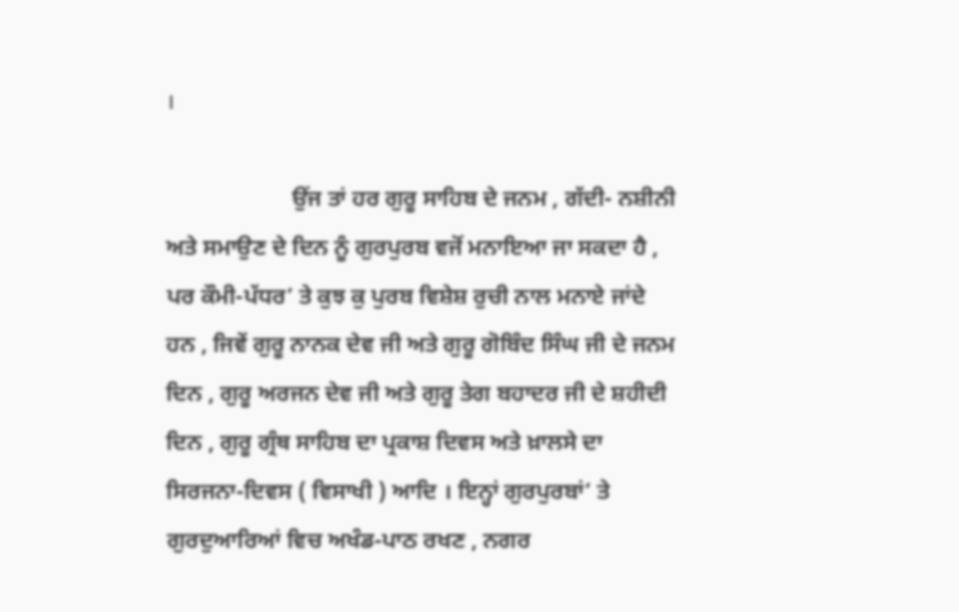।

                      ਉਂਜ ਤਾਂ ਹਰ ਗੁਰੂ ਸਾਹਿਬ ਦੇ ਜਨਮ , ਗੱਦੀ- ਨਸ਼ੀਨੀ ਅਤੇ ਸਮਾਉਣ ਦੇ ਦਿਨ ਨੂੰ ਗੁਰਪੁਰਬ ਵਜੋਂ ਮਨਾਇਆ ਜਾ ਸਕਦਾ ਹੈ , ਪਰ ਕੌਮੀ-ਪੱਧਰ’ ਤੇ ਕੁਝ ਕੁ ਪੁਰਬ ਵਿਸ਼ੇਸ਼ ਰੁਚੀ ਨਾਲ ਮਨਾਏ ਜਾਂਦੇ ਹਨ , ਜਿਵੇਂ ਗੁਰੂ ਨਾਨਕ ਦੇਵ ਜੀ ਅਤੇ ਗੁਰੂ ਗੋਬਿੰਦ ਸਿੰਘ ਜੀ ਦੇ ਜਨਮ ਦਿਨ , ਗੁਰੂ ਅਰਜਨ ਦੇਵ ਜੀ ਅਤੇ ਗੁਰੂ ਤੇਗ ਬਹਾਦਰ ਜੀ ਦੇ ਸ਼ਹੀਦੀ ਦਿਨ , ਗੁਰੂ ਗ੍ਰੰਥ ਸਾਹਿਬ ਦਾ ਪ੍ਰਕਾਸ਼ ਦਿਵਸ ਅਤੇ ਖ਼ਾਲਸੇ ਦਾ ਸਿਰਜਨਾ-ਦਿਵਸ ( ਵਿਸਾਖੀ ) ਆਦਿ । ਇਨ੍ਹਾਂ ਗੁਰਪੁਰਬਾਂ’ ਤੇ ਗੁਰਦੁਆਰਿਆਂ ਵਿਚ ਅਖੰਡ-ਪਾਠ ਰਖਣ , ਨਗਰ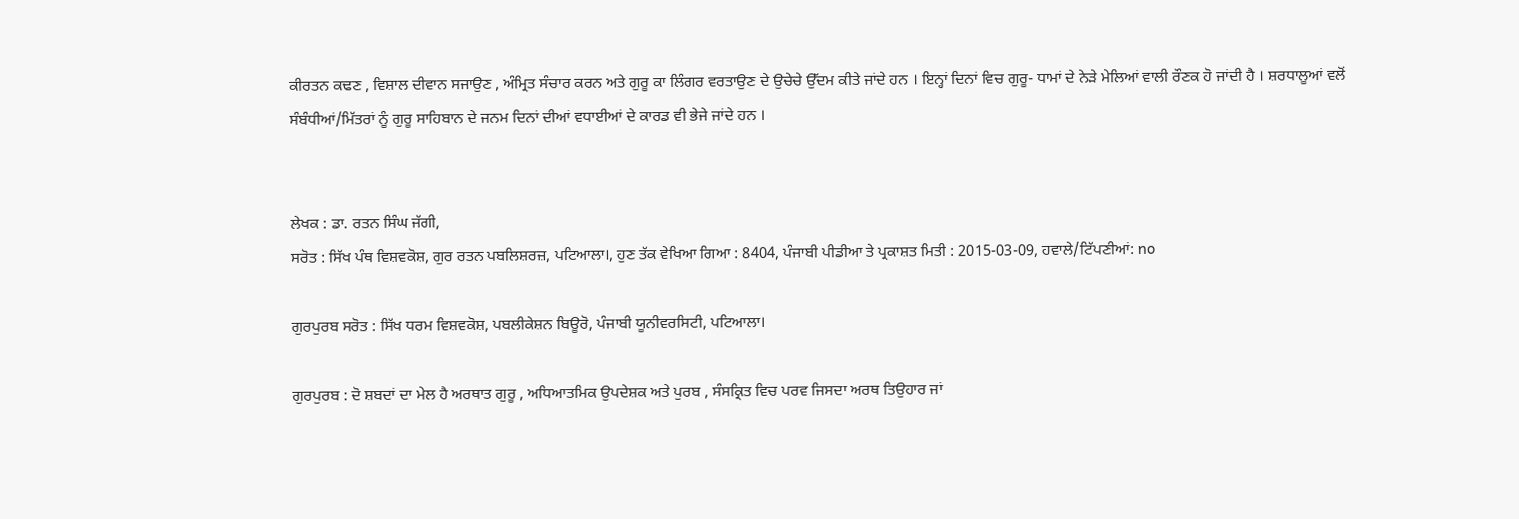ਕੀਰਤਨ ਕਢਣ , ਵਿਸ਼ਾਲ ਦੀਵਾਨ ਸਜਾਉਣ , ਅੰਮ੍ਰਿਤ ਸੰਚਾਰ ਕਰਨ ਅਤੇ ਗੁਰੂ ਕਾ ਲਿੰਗਰ ਵਰਤਾਉਣ ਦੇ ਉਚੇਚੇ ਉੱਦਮ ਕੀਤੇ ਜਾਂਦੇ ਹਨ । ਇਨ੍ਹਾਂ ਦਿਨਾਂ ਵਿਚ ਗੁਰੂ- ਧਾਮਾਂ ਦੇ ਨੇੜੇ ਮੇਲਿਆਂ ਵਾਲੀ ਰੌਣਕ ਹੋ ਜਾਂਦੀ ਹੈ । ਸ਼ਰਧਾਲੂਆਂ ਵਲੋਂ ਸੰਬੰਧੀਆਂ/ਮਿੱਤਰਾਂ ਨੂੰ ਗੁਰੂ ਸਾਹਿਬਾਨ ਦੇ ਜਨਮ ਦਿਨਾਂ ਦੀਆਂ ਵਧਾਈਆਂ ਦੇ ਕਾਰਡ ਵੀ ਭੇਜੇ ਜਾਂਦੇ ਹਨ ।


ਲੇਖਕ : ਡਾ. ਰਤਨ ਸਿੰਘ ਜੱਗੀ,
ਸਰੋਤ : ਸਿੱਖ ਪੰਥ ਵਿਸ਼ਵਕੋਸ਼, ਗੁਰ ਰਤਨ ਪਬਲਿਸ਼ਰਜ਼, ਪਟਿਆਲਾ।, ਹੁਣ ਤੱਕ ਵੇਖਿਆ ਗਿਆ : 8404, ਪੰਜਾਬੀ ਪੀਡੀਆ ਤੇ ਪ੍ਰਕਾਸ਼ਤ ਮਿਤੀ : 2015-03-09, ਹਵਾਲੇ/ਟਿੱਪਣੀਆਂ: no

ਗੁਰਪੁਰਬ ਸਰੋਤ : ਸਿੱਖ ਧਰਮ ਵਿਸ਼ਵਕੋਸ਼, ਪਬਲੀਕੇਸ਼ਨ ਬਿਊਰੋ, ਪੰਜਾਬੀ ਯੂਨੀਵਰਸਿਟੀ, ਪਟਿਆਲਾ।

ਗੁਰਪੁਰਬ : ਦੋ ਸ਼ਬਦਾਂ ਦਾ ਮੇਲ ਹੈ ਅਰਥਾਤ ਗੁਰੂ , ਅਧਿਆਤਮਿਕ ਉਪਦੇਸ਼ਕ ਅਤੇ ਪੁਰਬ , ਸੰਸਕ੍ਰਿਤ ਵਿਚ ਪਰਵ ਜਿਸਦਾ ਅਰਥ ਤਿਉਹਾਰ ਜਾਂ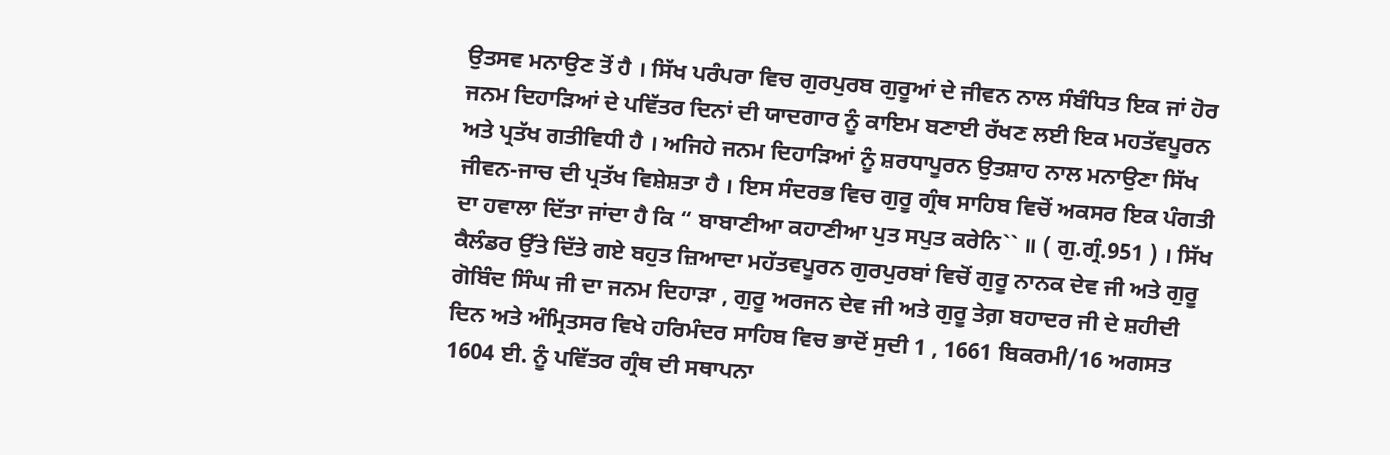ਉਤਸਵ ਮਨਾਉਣ ਤੋਂ ਹੈ । ਸਿੱਖ ਪਰੰਪਰਾ ਵਿਚ ਗੁਰਪੁਰਬ ਗੁਰੂਆਂ ਦੇ ਜੀਵਨ ਨਾਲ ਸੰਬੰਧਿਤ ਇਕ ਜਾਂ ਹੋਰ ਜਨਮ ਦਿਹਾੜਿਆਂ ਦੇ ਪਵਿੱਤਰ ਦਿਨਾਂ ਦੀ ਯਾਦਗਾਰ ਨੂੰ ਕਾਇਮ ਬਣਾਈ ਰੱਖਣ ਲਈ ਇਕ ਮਹਤੱਵਪੂਰਨ ਅਤੇ ਪ੍ਰਤੱਖ ਗਤੀਵਿਧੀ ਹੈ । ਅਜਿਹੇ ਜਨਮ ਦਿਹਾੜਿਆਂ ਨੂੰ ਸ਼ਰਧਾਪੂਰਨ ਉਤਸ਼ਾਹ ਨਾਲ ਮਨਾਉਣਾ ਸਿੱਖ ਜੀਵਨ-ਜਾਚ ਦੀ ਪ੍ਰਤੱਖ ਵਿਸ਼ੇਸ਼ਤਾ ਹੈ । ਇਸ ਸੰਦਰਭ ਵਿਚ ਗੁਰੂ ਗ੍ਰੰਥ ਸਾਹਿਬ ਵਿਚੋਂ ਅਕਸਰ ਇਕ ਪੰਗਤੀ ਦਾ ਹਵਾਲਾ ਦਿੱਤਾ ਜਾਂਦਾ ਹੈ ਕਿ “ ਬਾਬਾਣੀਆ ਕਹਾਣੀਆ ਪੁਤ ਸਪੁਤ ਕਰੇਨਿ`` ॥ ( ਗੁ.ਗ੍ਰੰ.951 ) । ਸਿੱਖ ਕੈਲੰਡਰ ਉੱਤੇ ਦਿੱਤੇ ਗਏ ਬਹੁਤ ਜ਼ਿਆਦਾ ਮਹੱਤਵਪੂਰਨ ਗੁਰਪੁਰਬਾਂ ਵਿਚੋਂ ਗੁਰੂ ਨਾਨਕ ਦੇਵ ਜੀ ਅਤੇ ਗੁਰੂ ਗੋਬਿੰਦ ਸਿੰਘ ਜੀ ਦਾ ਜਨਮ ਦਿਹਾੜਾ , ਗੁਰੂ ਅਰਜਨ ਦੇਵ ਜੀ ਅਤੇ ਗੁਰੂ ਤੇਗ਼ ਬਹਾਦਰ ਜੀ ਦੇ ਸ਼ਹੀਦੀ ਦਿਨ ਅਤੇ ਅੰਮ੍ਰਿਤਸਰ ਵਿਖੇ ਹਰਿਮੰਦਰ ਸਾਹਿਬ ਵਿਚ ਭਾਦੋਂ ਸੁਦੀ 1 , 1661 ਬਿਕਰਮੀ/16 ਅਗਸਤ 1604 ਈ. ਨੂੰ ਪਵਿੱਤਰ ਗ੍ਰੰਥ ਦੀ ਸਥਾਪਨਾ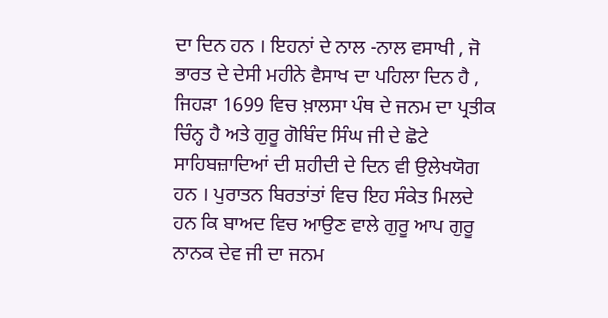ਦਾ ਦਿਨ ਹਨ । ਇਹਨਾਂ ਦੇ ਨਾਲ -ਨਾਲ ਵਸਾਖੀ , ਜੋ ਭਾਰਤ ਦੇ ਦੇਸੀ ਮਹੀਨੇ ਵੈਸਾਖ ਦਾ ਪਹਿਲਾ ਦਿਨ ਹੈ , ਜਿਹੜਾ 1699 ਵਿਚ ਖ਼ਾਲਸਾ ਪੰਥ ਦੇ ਜਨਮ ਦਾ ਪ੍ਰਤੀਕ ਚਿੰਨ੍ਹ ਹੈ ਅਤੇ ਗੁਰੂ ਗੋਬਿੰਦ ਸਿੰਘ ਜੀ ਦੇ ਛੋਟੇ ਸਾਹਿਬਜ਼ਾਦਿਆਂ ਦੀ ਸ਼ਹੀਦੀ ਦੇ ਦਿਨ ਵੀ ਉਲੇਖਯੋਗ ਹਨ । ਪੁਰਾਤਨ ਬਿਰਤਾਂਤਾਂ ਵਿਚ ਇਹ ਸੰਕੇਤ ਮਿਲਦੇ ਹਨ ਕਿ ਬਾਅਦ ਵਿਚ ਆਉਣ ਵਾਲੇ ਗੁਰੂ ਆਪ ਗੁਰੂ ਨਾਨਕ ਦੇਵ ਜੀ ਦਾ ਜਨਮ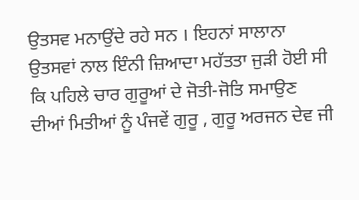ਉਤਸਵ ਮਨਾਉਂਦੇ ਰਹੇ ਸਨ । ਇਹਨਾਂ ਸਾਲਾਨਾ ਉਤਸਵਾਂ ਨਾਲ ਇੰਨੀ ਜ਼ਿਆਦਾ ਮਹੱਤਤਾ ਜੁੜੀ ਹੋਈ ਸੀ ਕਿ ਪਹਿਲੇ ਚਾਰ ਗੁਰੂਆਂ ਦੇ ਜੋਤੀ-ਜੋਤਿ ਸਮਾਉਣ ਦੀਆਂ ਮਿਤੀਆਂ ਨੂੰ ਪੰਜਵੇਂ ਗੁਰੂ , ਗੁਰੂ ਅਰਜਨ ਦੇਵ ਜੀ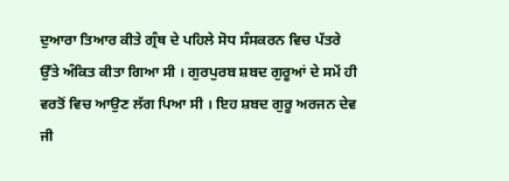ਦੁਆਰਾ ਤਿਆਰ ਕੀਤੇ ਗ੍ਰੰਥ ਦੇ ਪਹਿਲੇ ਸੋਧ ਸੰਸਕਰਨ ਵਿਚ ਪੱਤਰੇ ਉੱਤੇ ਅੰਕਿਤ ਕੀਤਾ ਗਿਆ ਸੀ । ਗੁਰਪੁਰਬ ਸ਼ਬਦ ਗੁਰੂਆਂ ਦੇ ਸਮੇਂ ਹੀ ਵਰਤੋਂ ਵਿਚ ਆਉਣ ਲੱਗ ਪਿਆ ਸੀ । ਇਹ ਸ਼ਬਦ ਗੁਰੂ ਅਰਜਨ ਦੇਵ ਜੀ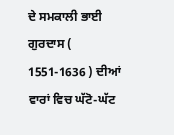ਦੇ ਸਮਕਾਲੀ ਭਾਈ ਗੁਰਦਾਸ ( 1551-1636 ) ਦੀਆਂ ਵਾਰਾਂ ਵਿਚ ਘੱਟੋ-ਘੱਟ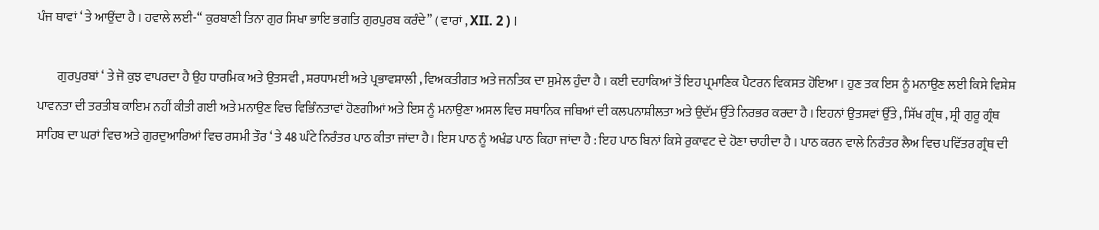ਪੰਜ ਥਾਵਾਂ ‘ ਤੇ ਆਉਂਦਾ ਹੈ । ਹਵਾਲੇ ਲਈ-“ ਕੁਰਬਾਣੀ ਤਿਨਾ ਗੁਰ ਸਿਖਾ ਭਾਇ ਭਗਤਿ ਗੁਰਪੁਰਬ ਕਰੰਦੇ” ( ਵਾਰਾਂ , XII. 2 ) ।

        ਗੁਰਪੁਰਬਾਂ ‘ ਤੇ ਜੋ ਕੁਝ ਵਾਪਰਦਾ ਹੈ ਉਹ ਧਾਰਮਿਕ ਅਤੇ ਉਤਸਵੀ , ਸ਼ਰਧਾਮਈ ਅਤੇ ਪ੍ਰਭਾਵਸ਼ਾਲੀ , ਵਿਅਕਤੀਗਤ ਅਤੇ ਜਨਤਿਕ ਦਾ ਸੁਮੇਲ ਹੁੰਦਾ ਹੈ । ਕਈ ਦਹਾਕਿਆਂ ਤੋਂ ਇਹ ਪ੍ਰਮਾਣਿਕ ਪੈਟਰਨ ਵਿਕਸਤ ਹੋਇਆ । ਹੁਣ ਤਕ ਇਸ ਨੂੰ ਮਨਾਉਣ ਲਈ ਕਿਸੇ ਵਿਸ਼ੇਸ਼ ਪਾਵਨਤਾ ਦੀ ਤਰਤੀਬ ਕਾਇਮ ਨਹੀਂ ਕੀਤੀ ਗਈ ਅਤੇ ਮਨਾਉਣ ਵਿਚ ਵਿਭਿੰਨਤਾਵਾਂ ਹੋਣਗੀਆਂ ਅਤੇ ਇਸ ਨੂੰ ਮਨਾਉਣਾ ਅਸਲ ਵਿਚ ਸਥਾਨਿਕ ਜਥਿਆਂ ਦੀ ਕਲਪਨਾਸ਼ੀਲਤਾ ਅਤੇ ਉਦੱਮ ਉੱਤੇ ਨਿਰਭਰ ਕਰਦਾ ਹੈ । ਇਹਨਾਂ ਉਤਸਵਾਂ ਉੱਤੇ , ਸਿੱਖ ਗ੍ਰੰਥ , ਸ੍ਰੀ ਗੁਰੂ ਗ੍ਰੰਥ ਸਾਹਿਬ ਦਾ ਘਰਾਂ ਵਿਚ ਅਤੇ ਗੁਰਦੁਆਰਿਆਂ ਵਿਚ ਰਸਮੀ ਤੌਰ ‘ ਤੇ 48 ਘੰਟੇ ਨਿਰੰਤਰ ਪਾਠ ਕੀਤਾ ਜਾਂਦਾ ਹੈ । ਇਸ ਪਾਠ ਨੂੰ ਅਖੰਡ ਪਾਠ ਕਿਹਾ ਜਾਂਦਾ ਹੈ : ਇਹ ਪਾਠ ਬਿਨਾਂ ਕਿਸੇ ਰੁਕਾਵਟ ਦੇ ਹੋਣਾ ਚਾਹੀਦਾ ਹੈ । ਪਾਠ ਕਰਨ ਵਾਲੇ ਨਿਰੰਤਰ ਲੈਅ ਵਿਚ ਪਵਿੱਤਰ ਗ੍ਰੰਥ ਦੀ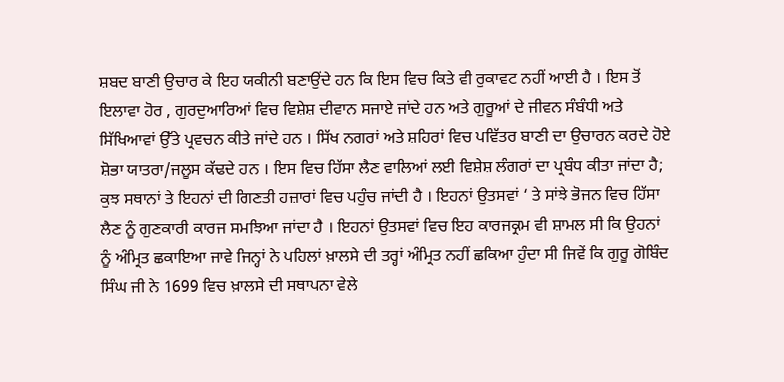ਸ਼ਬਦ ਬਾਣੀ ਉਚਾਰ ਕੇ ਇਹ ਯਕੀਨੀ ਬਣਾਉਂਦੇ ਹਨ ਕਿ ਇਸ ਵਿਚ ਕਿਤੇ ਵੀ ਰੁਕਾਵਟ ਨਹੀਂ ਆਈ ਹੈ । ਇਸ ਤੋਂ ਇਲਾਵਾ ਹੋਰ , ਗੁਰਦੁਆਰਿਆਂ ਵਿਚ ਵਿਸ਼ੇਸ਼ ਦੀਵਾਨ ਸਜਾਏ ਜਾਂਦੇ ਹਨ ਅਤੇ ਗੁਰੂਆਂ ਦੇ ਜੀਵਨ ਸੰਬੰਧੀ ਅਤੇ ਸਿੱਖਿਆਵਾਂ ਉੱਤੇ ਪ੍ਰਵਚਨ ਕੀਤੇ ਜਾਂਦੇ ਹਨ । ਸਿੱਖ ਨਗਰਾਂ ਅਤੇ ਸ਼ਹਿਰਾਂ ਵਿਚ ਪਵਿੱਤਰ ਬਾਣੀ ਦਾ ਉਚਾਰਨ ਕਰਦੇ ਹੋਏ ਸ਼ੋਭਾ ਯਾਤਰਾ/ਜਲੂਸ ਕੱਢਦੇ ਹਨ । ਇਸ ਵਿਚ ਹਿੱਸਾ ਲੈਣ ਵਾਲਿਆਂ ਲਈ ਵਿਸ਼ੇਸ਼ ਲੰਗਰਾਂ ਦਾ ਪ੍ਰਬੰਧ ਕੀਤਾ ਜਾਂਦਾ ਹੈ; ਕੁਝ ਸਥਾਨਾਂ ਤੇ ਇਹਨਾਂ ਦੀ ਗਿਣਤੀ ਹਜ਼ਾਰਾਂ ਵਿਚ ਪਹੁੰਚ ਜਾਂਦੀ ਹੈ । ਇਹਨਾਂ ਉਤਸਵਾਂ ‘ ਤੇ ਸਾਂਝੇ ਭੋਜਨ ਵਿਚ ਹਿੱਸਾ ਲੈਣ ਨੂੰ ਗੁਣਕਾਰੀ ਕਾਰਜ ਸਮਝਿਆ ਜਾਂਦਾ ਹੈ । ਇਹਨਾਂ ਉਤਸਵਾਂ ਵਿਚ ਇਹ ਕਾਰਜਕ੍ਰਮ ਵੀ ਸ਼ਾਮਲ ਸੀ ਕਿ ਉਹਨਾਂ ਨੂੰ ਅੰਮ੍ਰਿਤ ਛਕਾਇਆ ਜਾਵੇ ਜਿਨ੍ਹਾਂ ਨੇ ਪਹਿਲਾਂ ਖ਼ਾਲਸੇ ਦੀ ਤਰ੍ਹਾਂ ਅੰਮ੍ਰਿਤ ਨਹੀਂ ਛਕਿਆ ਹੁੰਦਾ ਸੀ ਜਿਵੇਂ ਕਿ ਗੁਰੂ ਗੋਬਿੰਦ ਸਿੰਘ ਜੀ ਨੇ 1699 ਵਿਚ ਖ਼ਾਲਸੇ ਦੀ ਸਥਾਪਨਾ ਵੇਲੇ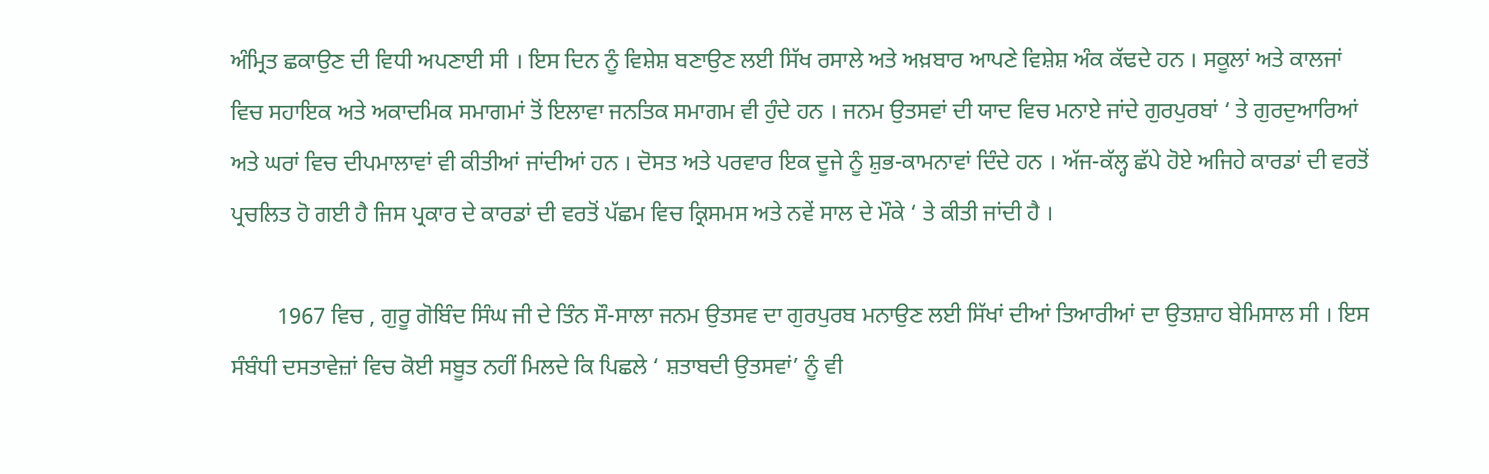ਅੰਮ੍ਰਿਤ ਛਕਾਉਣ ਦੀ ਵਿਧੀ ਅਪਣਾਈ ਸੀ । ਇਸ ਦਿਨ ਨੂੰ ਵਿਸ਼ੇਸ਼ ਬਣਾਉਣ ਲਈ ਸਿੱਖ ਰਸਾਲੇ ਅਤੇ ਅਖ਼ਬਾਰ ਆਪਣੇ ਵਿਸ਼ੇਸ਼ ਅੰਕ ਕੱਢਦੇ ਹਨ । ਸਕੂਲਾਂ ਅਤੇ ਕਾਲਜਾਂ ਵਿਚ ਸਹਾਇਕ ਅਤੇ ਅਕਾਦਮਿਕ ਸਮਾਗਮਾਂ ਤੋਂ ਇਲਾਵਾ ਜਨਤਿਕ ਸਮਾਗਮ ਵੀ ਹੁੰਦੇ ਹਨ । ਜਨਮ ਉਤਸਵਾਂ ਦੀ ਯਾਦ ਵਿਚ ਮਨਾਏ ਜਾਂਦੇ ਗੁਰਪੁਰਬਾਂ ‘ ਤੇ ਗੁਰਦੁਆਰਿਆਂ ਅਤੇ ਘਰਾਂ ਵਿਚ ਦੀਪਮਾਲਾਵਾਂ ਵੀ ਕੀਤੀਆਂ ਜਾਂਦੀਆਂ ਹਨ । ਦੋਸਤ ਅਤੇ ਪਰਵਾਰ ਇਕ ਦੂਜੇ ਨੂੰ ਸ਼ੁਭ-ਕਾਮਨਾਵਾਂ ਦਿੰਦੇ ਹਨ । ਅੱਜ-ਕੱਲ੍ਹ ਛੱਪੇ ਹੋਏ ਅਜਿਹੇ ਕਾਰਡਾਂ ਦੀ ਵਰਤੋਂ ਪ੍ਰਚਲਿਤ ਹੋ ਗਈ ਹੈ ਜਿਸ ਪ੍ਰਕਾਰ ਦੇ ਕਾਰਡਾਂ ਦੀ ਵਰਤੋਂ ਪੱਛਮ ਵਿਚ ਕ੍ਰਿਸਮਸ ਅਤੇ ਨਵੇਂ ਸਾਲ ਦੇ ਮੌਕੇ ‘ ਤੇ ਕੀਤੀ ਜਾਂਦੀ ਹੈ ।

        1967 ਵਿਚ , ਗੁਰੂ ਗੋਬਿੰਦ ਸਿੰਘ ਜੀ ਦੇ ਤਿੰਨ ਸੌ-ਸਾਲਾ ਜਨਮ ਉਤਸਵ ਦਾ ਗੁਰਪੁਰਬ ਮਨਾਉਣ ਲਈ ਸਿੱਖਾਂ ਦੀਆਂ ਤਿਆਰੀਆਂ ਦਾ ਉਤਸ਼ਾਹ ਬੇਮਿਸਾਲ ਸੀ । ਇਸ ਸੰਬੰਧੀ ਦਸਤਾਵੇਜ਼ਾਂ ਵਿਚ ਕੋਈ ਸਬੂਤ ਨਹੀਂ ਮਿਲਦੇ ਕਿ ਪਿਛਲੇ ‘ ਸ਼ਤਾਬਦੀ ਉਤਸਵਾਂ’ ਨੂੰ ਵੀ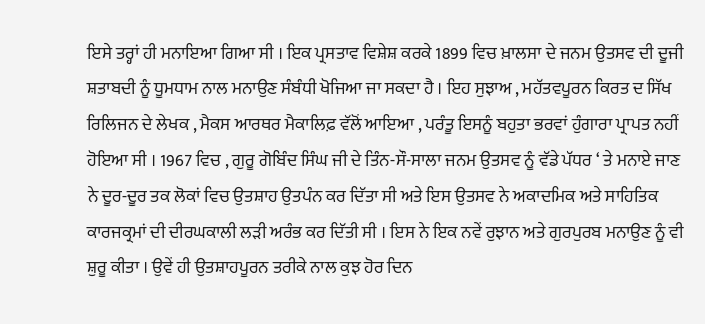ਇਸੇ ਤਰ੍ਹਾਂ ਹੀ ਮਨਾਇਆ ਗਿਆ ਸੀ । ਇਕ ਪ੍ਰਸਤਾਵ ਵਿਸ਼ੇਸ਼ ਕਰਕੇ 1899 ਵਿਚ ਖ਼ਾਲਸਾ ਦੇ ਜਨਮ ਉਤਸਵ ਦੀ ਦੂਜੀ ਸ਼ਤਾਬਦੀ ਨੂੰ ਧੂਮਧਾਮ ਨਾਲ ਮਨਾਉਣ ਸੰਬੰਧੀ ਖੋਜਿਆ ਜਾ ਸਕਦਾ ਹੈ । ਇਹ ਸੁਝਾਅ , ਮਹੱਤਵਪੂਰਨ ਕਿਰਤ ਦ ਸਿੱਖ ਰਿਲਿਜਨ ਦੇ ਲੇਖਕ , ਮੈਕਸ ਆਰਥਰ ਮੈਕਾਲਿਫ਼ ਵੱਲੋਂ ਆਇਆ , ਪਰੰਤੂ ਇਸਨੂੰ ਬਹੁਤਾ ਭਰਵਾਂ ਹੁੰਗਾਰਾ ਪ੍ਰਾਪਤ ਨਹੀਂ ਹੋਇਆ ਸੀ । 1967 ਵਿਚ , ਗੁਰੂ ਗੋਬਿੰਦ ਸਿੰਘ ਜੀ ਦੇ ਤਿੰਨ-ਸੌ-ਸਾਲਾ ਜਨਮ ਉਤਸਵ ਨੂੰ ਵੱਡੇ ਪੱਧਰ ‘ ਤੇ ਮਨਾਏ ਜਾਣ ਨੇ ਦੂਰ-ਦੂਰ ਤਕ ਲੋਕਾਂ ਵਿਚ ਉਤਸ਼ਾਹ ਉਤਪੰਨ ਕਰ ਦਿੱਤਾ ਸੀ ਅਤੇ ਇਸ ਉਤਸਵ ਨੇ ਅਕਾਦਮਿਕ ਅਤੇ ਸਾਹਿਤਿਕ ਕਾਰਜਕ੍ਰਮਾਂ ਦੀ ਦੀਰਘਕਾਲੀ ਲੜੀ ਅਰੰਭ ਕਰ ਦਿੱਤੀ ਸੀ । ਇਸ ਨੇ ਇਕ ਨਵੇਂ ਰੁਝਾਨ ਅਤੇ ਗੁਰਪੁਰਬ ਮਨਾਉਣ ਨੂੰ ਵੀ ਸ਼ੁਰੂ ਕੀਤਾ । ਉਵੇਂ ਹੀ ਉਤਸ਼ਾਹਪੂਰਨ ਤਰੀਕੇ ਨਾਲ ਕੁਝ ਹੋਰ ਦਿਨ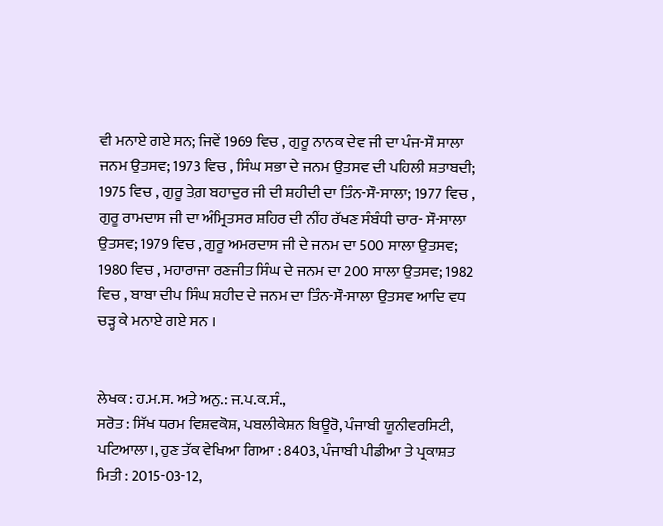ਵੀ ਮਨਾਏ ਗਏ ਸਨ; ਜਿਵੇਂ 1969 ਵਿਚ , ਗੁਰੂ ਨਾਨਕ ਦੇਵ ਜੀ ਦਾ ਪੰਜ-ਸੌ ਸਾਲਾ ਜਨਮ ਉਤਸਵ; 1973 ਵਿਚ , ਸਿੰਘ ਸਭਾ ਦੇ ਜਨਮ ਉਤਸਵ ਦੀ ਪਹਿਲੀ ਸ਼ਤਾਬਦੀ; 1975 ਵਿਚ , ਗੁਰੂ ਤੇਗ਼ ਬਹਾਦੁਰ ਜੀ ਦੀ ਸ਼ਹੀਦੀ ਦਾ ਤਿੰਨ-ਸੌ-ਸਾਲਾ; 1977 ਵਿਚ , ਗੁਰੂ ਰਾਮਦਾਸ ਜੀ ਦਾ ਅੰਮ੍ਰਿਤਸਰ ਸ਼ਹਿਰ ਦੀ ਨੀਂਹ ਰੱਖਣ ਸੰਬੰਧੀ ਚਾਰ- ਸੌ-ਸਾਲਾ ਉਤਸਵ; 1979 ਵਿਚ , ਗੁਰੂ ਅਮਰਦਾਸ ਜੀ ਦੇ ਜਨਮ ਦਾ 500 ਸਾਲਾ ਉਤਸਵ; 1980 ਵਿਚ , ਮਹਾਰਾਜਾ ਰਣਜੀਤ ਸਿੰਘ ਦੇ ਜਨਮ ਦਾ 200 ਸਾਲਾ ਉਤਸਵ; 1982 ਵਿਚ , ਬਾਬਾ ਦੀਪ ਸਿੰਘ ਸ਼ਹੀਦ ਦੇ ਜਨਮ ਦਾ ਤਿੰਨ-ਸੌ-ਸਾਲਾ ਉਤਸਵ ਆਦਿ ਵਧ ਚੜ੍ਹ ਕੇ ਮਨਾਏ ਗਏ ਸਨ ।


ਲੇਖਕ : ਹ.ਮ.ਸ. ਅਤੇ ਅਨੁ.: ਜ.ਪ.ਕ.ਸੰ.,
ਸਰੋਤ : ਸਿੱਖ ਧਰਮ ਵਿਸ਼ਵਕੋਸ਼, ਪਬਲੀਕੇਸ਼ਨ ਬਿਊਰੋ, ਪੰਜਾਬੀ ਯੂਨੀਵਰਸਿਟੀ, ਪਟਿਆਲਾ।, ਹੁਣ ਤੱਕ ਵੇਖਿਆ ਗਿਆ : 8403, ਪੰਜਾਬੀ ਪੀਡੀਆ ਤੇ ਪ੍ਰਕਾਸ਼ਤ ਮਿਤੀ : 2015-03-12,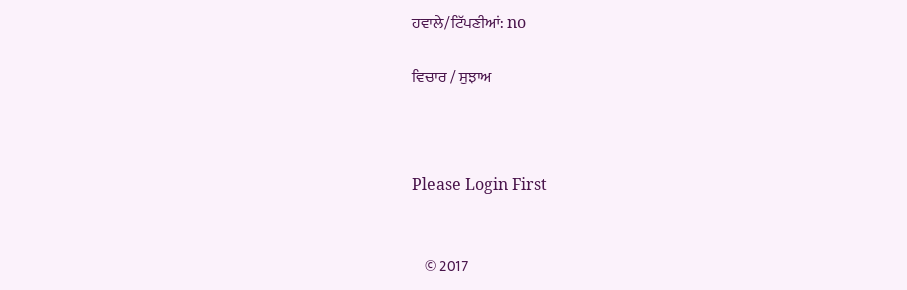ਹਵਾਲੇ/ਟਿੱਪਣੀਆਂ: no

ਵਿਚਾਰ / ਸੁਝਾਅ



Please Login First


    © 2017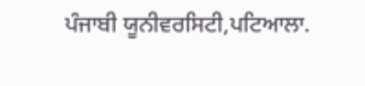ਪੰਜਾਬੀ ਯੂਨੀਵਰਸਿਟੀ,ਪਟਿਆਲਾ.